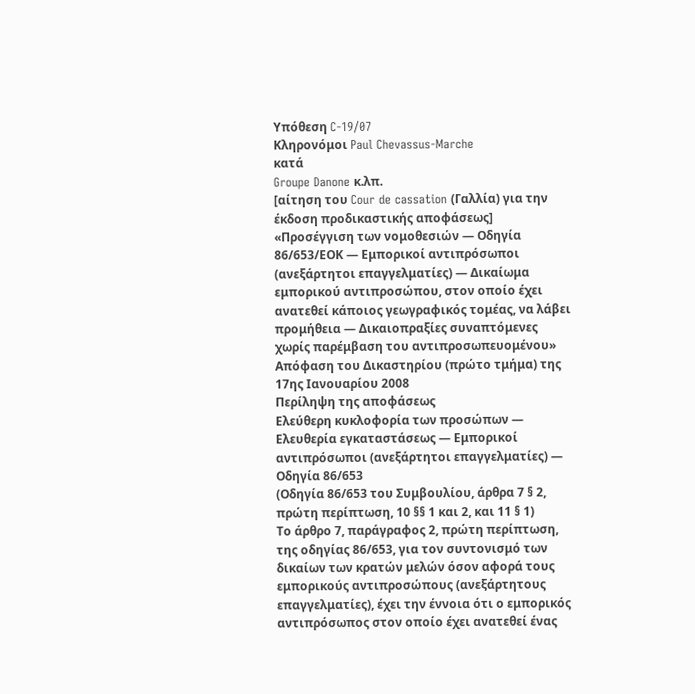Υπόθεση C-19/07
Κληρονόμοι Paul Chevassus-Marche
κατά
Groupe Danone κ.λπ.
[αίτηση του Cour de cassation (Γαλλία) για την έκδοση προδικαστικής αποφάσεως]
«Προσέγγιση των νομοθεσιών — Οδηγία 86/653/ΕΟΚ — Εμπορικοί αντιπρόσωποι (ανεξάρτητοι επαγγελματίες) — Δικαίωμα εμπορικού αντιπροσώπου, στον οποίο έχει ανατεθεί κάποιος γεωγραφικός τομέας, να λάβει προμήθεια — Δικαιοπραξίες συναπτόμενες χωρίς παρέμβαση του αντιπροσωπευομένου»
Απόφαση του Δικαστηρίου (πρώτο τμήμα) της 17ης Ιανουαρίου 2008
Περίληψη της αποφάσεως
Ελεύθερη κυκλοφορία των προσώπων — Ελευθερία εγκαταστάσεως — Εμπορικοί αντιπρόσωποι (ανεξάρτητοι επαγγελματίες) — Οδηγία 86/653
(Οδηγία 86/653 του Συμβουλίου, άρθρα 7 § 2, πρώτη περίπτωση, 10 §§ 1 και 2, και 11 § 1)
Το άρθρο 7, παράγραφος 2, πρώτη περίπτωση, της οδηγίας 86/653, για τον συντονισμό των δικαίων των κρατών μελών όσον αφορά τους εμπορικούς αντιπροσώπους (ανεξάρτητους επαγγελματίες), έχει την έννοια ότι ο εμπορικός αντιπρόσωπος στον οποίο έχει ανατεθεί ένας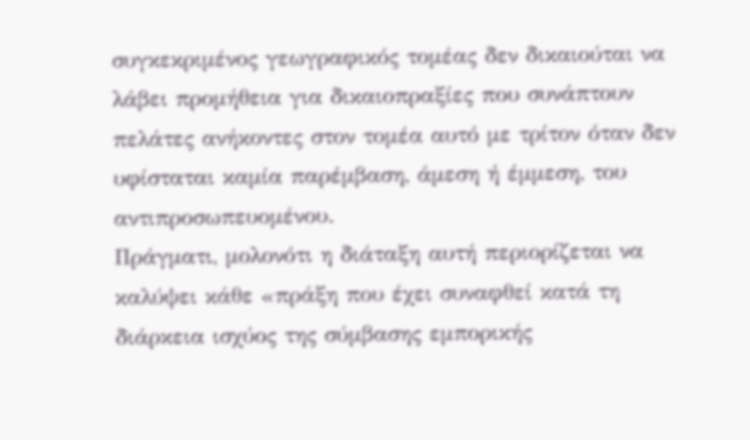συγκεκριμένος γεωγραφικός τομέας δεν δικαιούται να λάβει προμήθεια για δικαιοπραξίες που συνάπτουν πελάτες ανήκοντες στον τομέα αυτό με τρίτον όταν δεν υφίσταται καμία παρέμβαση, άμεση ή έμμεση, του αντιπροσωπευομένου.
Πράγματι, μολονότι η διάταξη αυτή περιορίζεται να καλύψει κάθε «πράξη που έχει συναφθεί κατά τη διάρκεια ισχύος της σύμβασης εμπορικής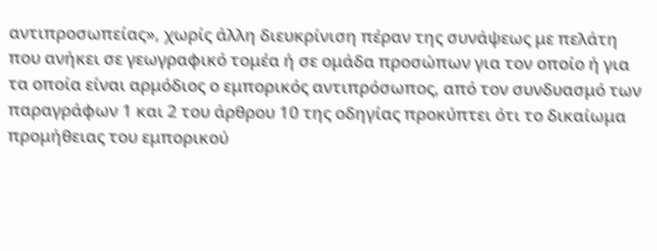αντιπροσωπείας», χωρίς άλλη διευκρίνιση πέραν της συνάψεως με πελάτη που ανήκει σε γεωγραφικό τομέα ή σε ομάδα προσώπων για τον οποίο ή για τα οποία είναι αρμόδιος ο εμπορικός αντιπρόσωπος, από τον συνδυασμό των παραγράφων 1 και 2 του άρθρου 10 της οδηγίας προκύπτει ότι το δικαίωμα προμήθειας του εμπορικού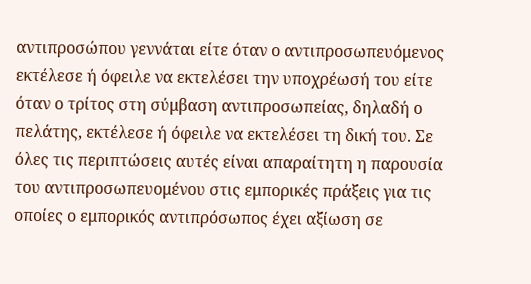αντιπροσώπου γεννάται είτε όταν ο αντιπροσωπευόμενος εκτέλεσε ή όφειλε να εκτελέσει την υποχρέωσή του είτε όταν ο τρίτος στη σύμβαση αντιπροσωπείας, δηλαδή ο πελάτης, εκτέλεσε ή όφειλε να εκτελέσει τη δική του. Σε όλες τις περιπτώσεις αυτές είναι απαραίτητη η παρουσία του αντιπροσωπευομένου στις εμπορικές πράξεις για τις οποίες ο εμπορικός αντιπρόσωπος έχει αξίωση σε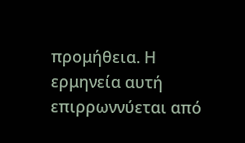προμήθεια. Η ερμηνεία αυτή επιρρωννύεται από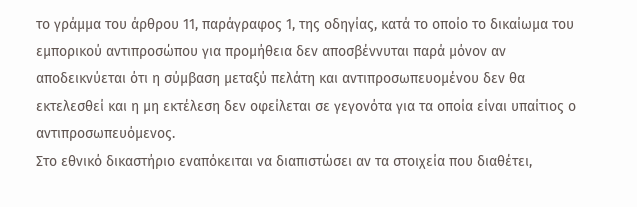το γράμμα του άρθρου 11, παράγραφος 1, της οδηγίας, κατά το οποίο το δικαίωμα του εμπορικού αντιπροσώπου για προμήθεια δεν αποσβέννυται παρά μόνον αν αποδεικνύεται ότι η σύμβαση μεταξύ πελάτη και αντιπροσωπευομένου δεν θα εκτελεσθεί και η μη εκτέλεση δεν οφείλεται σε γεγονότα για τα οποία είναι υπαίτιος ο αντιπροσωπευόμενος.
Στο εθνικό δικαστήριο εναπόκειται να διαπιστώσει αν τα στοιχεία που διαθέτει,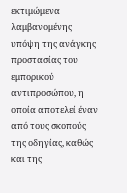εκτιμώμενα λαμβανομένης υπόψη της ανάγκης προστασίας του εμπορικού αντιπροσώπου, η οποία αποτελεί έναν από τους σκοπούς της οδηγίας, καθώς και της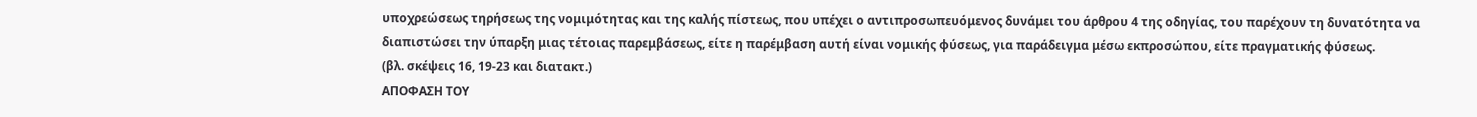υποχρεώσεως τηρήσεως της νομιμότητας και της καλής πίστεως, που υπέχει ο αντιπροσωπευόμενος δυνάμει του άρθρου 4 της οδηγίας, του παρέχουν τη δυνατότητα να διαπιστώσει την ύπαρξη μιας τέτοιας παρεμβάσεως, είτε η παρέμβαση αυτή είναι νομικής φύσεως, για παράδειγμα μέσω εκπροσώπου, είτε πραγματικής φύσεως.
(βλ. σκέψεις 16, 19-23 και διατακτ.)
ΑΠΟΦΑΣΗ ΤΟΥ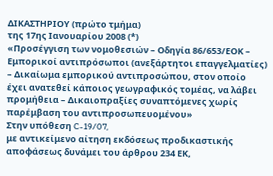ΔΙΚΑΣΤΗΡΙΟΥ (πρώτο τμήμα)
της 17ης Ιανουαρίου 2008 (*)
«Προσέγγιση των νομοθεσιών – Οδηγία 86/653/ΕΟΚ – Εμπορικοί αντιπρόσωποι (ανεξάρτητοι επαγγελματίες) – Δικαίωμα εμπορικού αντιπροσώπου, στον οποίο έχει ανατεθεί κάποιος γεωγραφικός τομέας, να λάβει προμήθεια – Δικαιοπραξίες συναπτόμενες χωρίς παρέμβαση του αντιπροσωπευομένου»
Στην υπόθεση C-19/07,
με αντικείμενο αίτηση εκδόσεως προδικαστικής αποφάσεως δυνάμει του άρθρου 234 ΕΚ,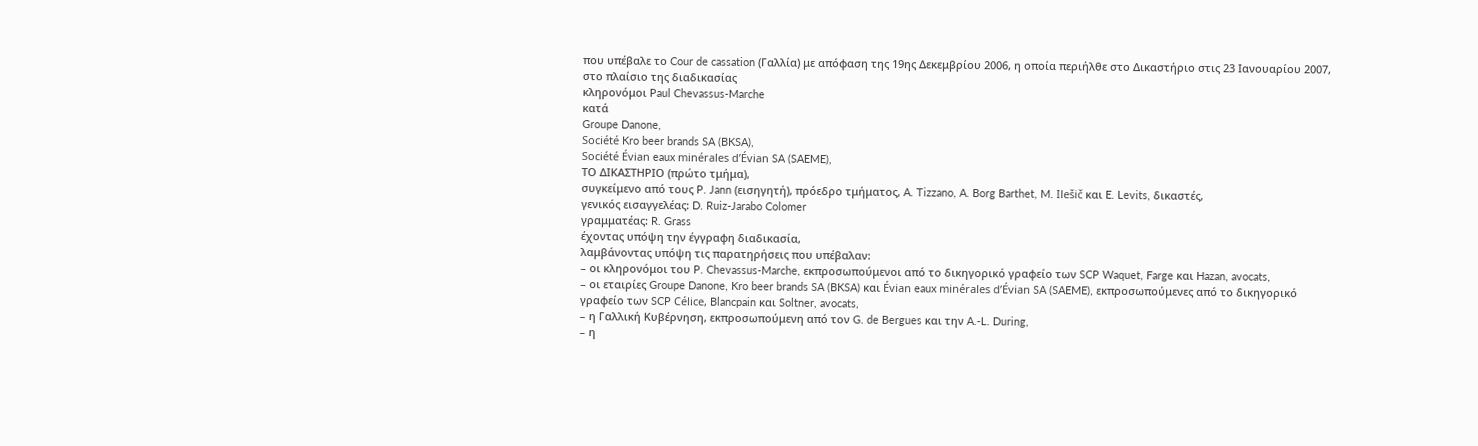που υπέβαλε το Cour de cassation (Γαλλία) με απόφαση της 19ης Δεκεμβρίου 2006, η οποία περιήλθε στο Δικαστήριο στις 23 Ιανουαρίου 2007, στο πλαίσιο της διαδικασίας
κληρονόμοι Paul Chevassus-Marche
κατά
Groupe Danone,
Société Kro beer brands SA (BKSA),
Société Évian eaux minérales d’Évian SA (SAEME),
ΤΟ ΔΙΚΑΣΤΗΡΙΟ (πρώτο τμήμα),
συγκείμενο από τους P. Jann (εισηγητή), πρόεδρο τμήματος, A. Tizzano, A. Borg Barthet, M. Ilešič και E. Levits, δικαστές,
γενικός εισαγγελέας: D. Ruiz-Jarabo Colomer
γραμματέας: R. Grass
έχοντας υπόψη την έγγραφη διαδικασία,
λαμβάνοντας υπόψη τις παρατηρήσεις που υπέβαλαν:
– οι κληρονόμοι του P. Chevassus-Marche, εκπροσωπούμενοι από το δικηγορικό γραφείο των SCP Waquet, Farge και Hazan, avocats,
– οι εταιρίες Groupe Danone, Kro beer brands SA (BKSA) και Évian eaux minérales d’Évian SA (SAEME), εκπροσωπούμενες από το δικηγορικό γραφείο των SCP Célice, Blancpain και Soltner, avocats,
– η Γαλλική Κυβέρνηση, εκπροσωπούμενη από τον G. de Bergues και την A.-L. During,
– η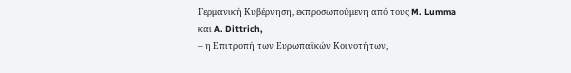Γερμανική Κυβέρνηση, εκπροσωπούμενη από τους M. Lumma και A. Dittrich,
– η Επιτροπή των Ευρωπαϊκών Κοινοτήτων,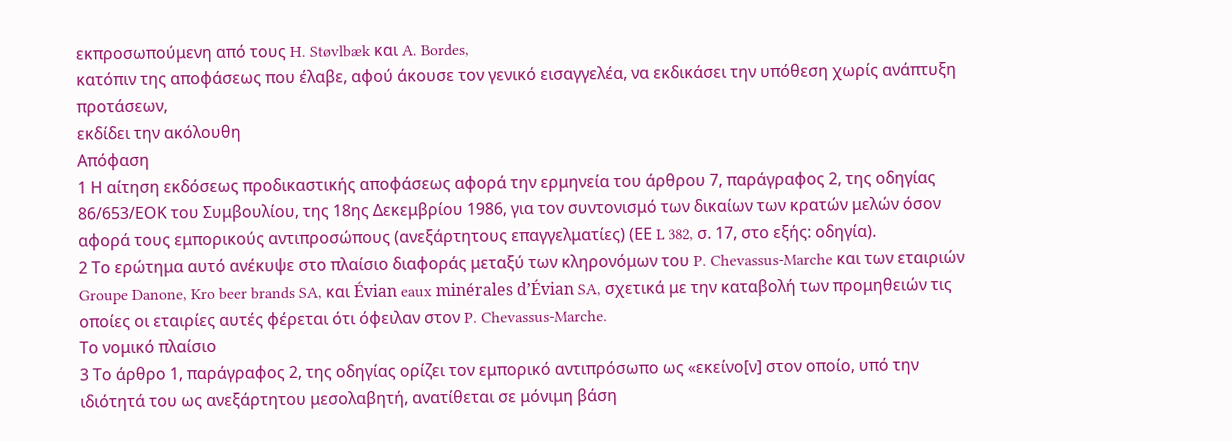εκπροσωπούμενη από τους H. Støvlbæk και A. Bordes,
κατόπιν της αποφάσεως που έλαβε, αφού άκουσε τον γενικό εισαγγελέα, να εκδικάσει την υπόθεση χωρίς ανάπτυξη προτάσεων,
εκδίδει την ακόλουθη
Απόφαση
1 Η αίτηση εκδόσεως προδικαστικής αποφάσεως αφορά την ερμηνεία του άρθρου 7, παράγραφος 2, της οδηγίας 86/653/ΕΟΚ του Συμβουλίου, της 18ης Δεκεμβρίου 1986, για τον συντονισμό των δικαίων των κρατών μελών όσον αφορά τους εμπορικούς αντιπροσώπους (ανεξάρτητους επαγγελματίες) (ΕΕ L 382, σ. 17, στο εξής: οδηγία).
2 Το ερώτημα αυτό ανέκυψε στο πλαίσιο διαφοράς μεταξύ των κληρονόμων του P. Chevassus-Marche και των εταιριών Groupe Danone, Kro beer brands SA, και Évian eaux minérales d’Évian SA, σχετικά με την καταβολή των προμηθειών τις οποίες οι εταιρίες αυτές φέρεται ότι όφειλαν στον P. Chevassus-Marche.
Το νομικό πλαίσιο
3 Το άρθρο 1, παράγραφος 2, της οδηγίας ορίζει τον εμπορικό αντιπρόσωπο ως «εκείνο[ν] στον οποίο, υπό την ιδιότητά του ως ανεξάρτητου μεσολαβητή, ανατίθεται σε μόνιμη βάση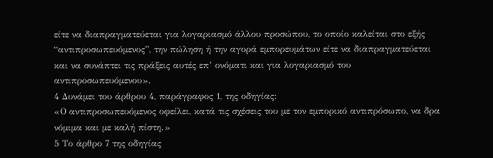είτε να διαπραγματεύεται για λογαριασμό άλλου προσώπου, το οποίο καλείται στο εξής “αντιπροσωπευόμενος”, την πώληση ή την αγορά εμπορευμάτων είτε να διαπραγματεύεται και να συνάπτει τις πράξεις αυτές επ’ ονόματι και για λογαριασμό του αντιπροσωπευόμενου».
4 Δυνάμει του άρθρου 4, παράγραφος 1, της οδηγίας:
«Ο αντιπροσωπευόμενος οφείλει, κατά τις σχέσεις του με τον εμπορικό αντιπρόσωπο, να δρα νόμιμα και με καλή πίστη.»
5 Το άρθρο 7 της οδηγίας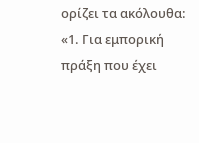ορίζει τα ακόλουθα:
«1. Για εμπορική πράξη που έχει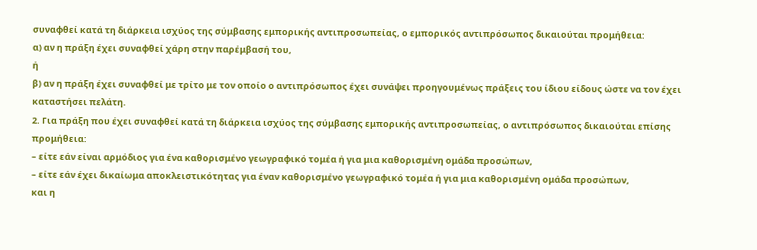συναφθεί κατά τη διάρκεια ισχύος της σύμβασης εμπορικής αντιπροσωπείας, ο εμπορικός αντιπρόσωπος δικαιούται προμήθεια:
α) αν η πράξη έχει συναφθεί χάρη στην παρέμβασή του,
ή
β) αν η πράξη έχει συναφθεί με τρίτο με τον οποίο ο αντιπρόσωπος έχει συνάψει προηγουμένως πράξεις του ίδιου είδους ώστε να τον έχει καταστήσει πελάτη.
2. Για πράξη που έχει συναφθεί κατά τη διάρκεια ισχύος της σύμβασης εμπορικής αντιπροσωπείας, ο αντιπρόσωπος δικαιούται επίσης προμήθεια:
– είτε εάν είναι αρμόδιος για ένα καθορισμένο γεωγραφικό τομέα ή για μια καθορισμένη ομάδα προσώπων,
– είτε εάν έχει δικαίωμα αποκλειστικότητας για έναν καθορισμένο γεωγραφικό τομέα ή για μια καθορισμένη ομάδα προσώπων,
και η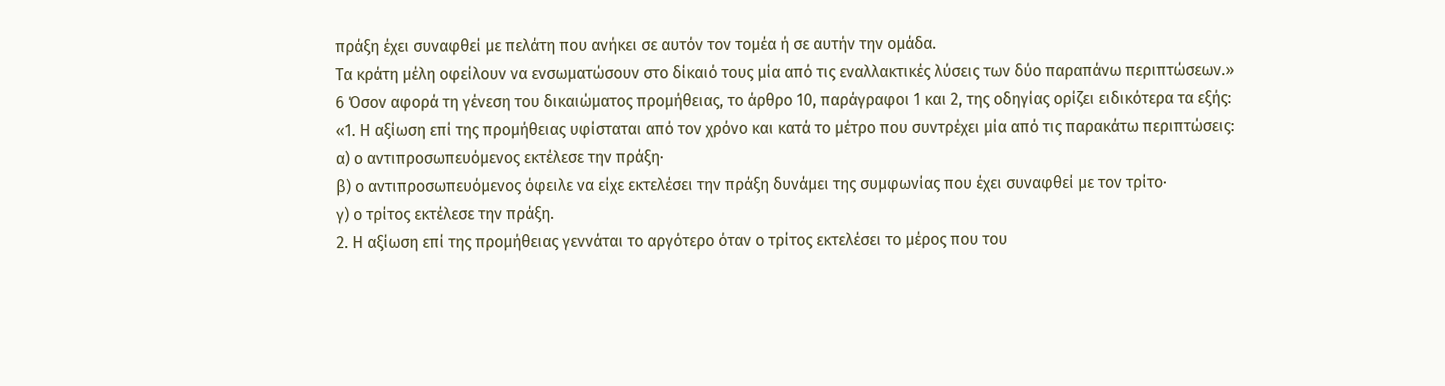πράξη έχει συναφθεί με πελάτη που ανήκει σε αυτόν τον τομέα ή σε αυτήν την ομάδα.
Τα κράτη μέλη οφείλουν να ενσωματώσουν στο δίκαιό τους μία από τις εναλλακτικές λύσεις των δύο παραπάνω περιπτώσεων.»
6 Όσον αφορά τη γένεση του δικαιώματος προμήθειας, το άρθρο 10, παράγραφοι 1 και 2, της οδηγίας ορίζει ειδικότερα τα εξής:
«1. Η αξίωση επί της προμήθειας υφίσταται από τον χρόνο και κατά το μέτρο που συντρέχει μία από τις παρακάτω περιπτώσεις:
α) ο αντιπροσωπευόμενος εκτέλεσε την πράξη·
β) ο αντιπροσωπευόμενος όφειλε να είχε εκτελέσει την πράξη δυνάμει της συμφωνίας που έχει συναφθεί με τον τρίτο·
γ) ο τρίτος εκτέλεσε την πράξη.
2. Η αξίωση επί της προμήθειας γεννάται το αργότερο όταν ο τρίτος εκτελέσει το μέρος που του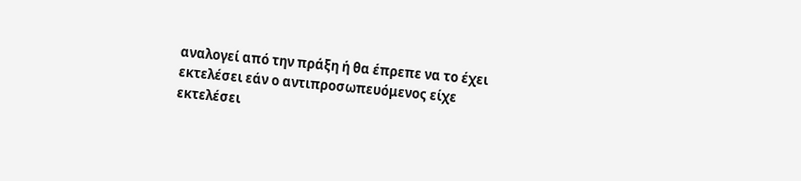αναλογεί από την πράξη ή θα έπρεπε να το έχει εκτελέσει εάν ο αντιπροσωπευόμενος είχε εκτελέσει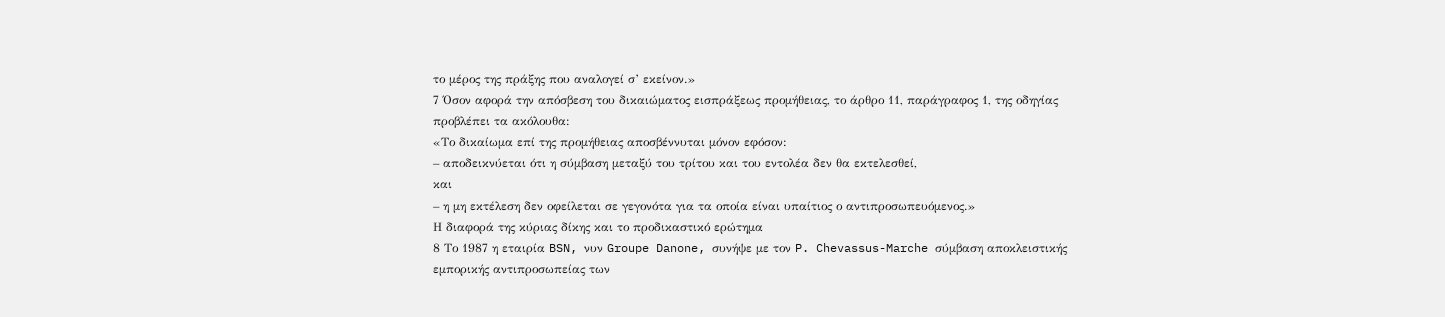το μέρος της πράξης που αναλογεί σ’ εκείνον.»
7 Όσον αφορά την απόσβεση του δικαιώματος εισπράξεως προμήθειας, το άρθρο 11, παράγραφος 1, της οδηγίας προβλέπει τα ακόλουθα:
«Το δικαίωμα επί της προμήθειας αποσβέννυται μόνον εφόσον:
– αποδεικνύεται ότι η σύμβαση μεταξύ του τρίτου και του εντολέα δεν θα εκτελεσθεί,
και
– η μη εκτέλεση δεν οφείλεται σε γεγονότα για τα οποία είναι υπαίτιος ο αντιπροσωπευόμενος.»
Η διαφορά της κύριας δίκης και το προδικαστικό ερώτημα
8 Το 1987 η εταιρία BSN, νυν Groupe Danone, συνήψε με τον P. Chevassus-Marche σύμβαση αποκλειστικής εμπορικής αντιπροσωπείας των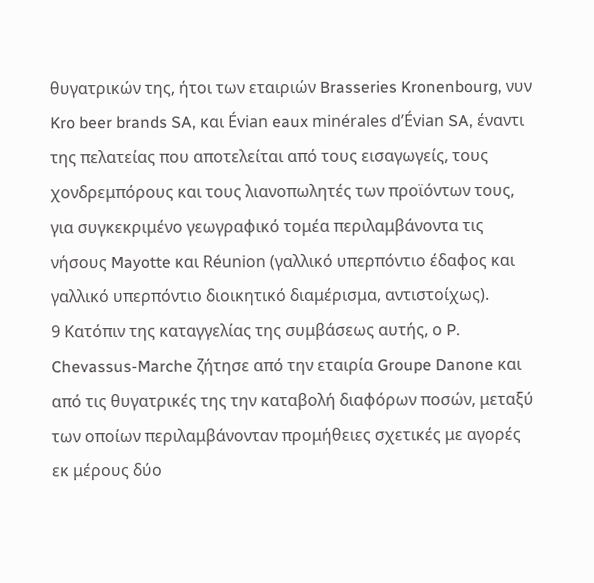θυγατρικών της, ήτοι των εταιριών Brasseries Kronenbourg, νυν Kro beer brands SA, και Évian eaux minérales d’Évian SA, έναντι της πελατείας που αποτελείται από τους εισαγωγείς, τους χονδρεμπόρους και τους λιανοπωλητές των προϊόντων τους, για συγκεκριμένο γεωγραφικό τομέα περιλαμβάνοντα τις νήσους Mayotte και Réunion (γαλλικό υπερπόντιο έδαφος και γαλλικό υπερπόντιο διοικητικό διαμέρισμα, αντιστοίχως).
9 Κατόπιν της καταγγελίας της συμβάσεως αυτής, ο P. Chevassus-Marche ζήτησε από την εταιρία Groupe Danone και από τις θυγατρικές της την καταβολή διαφόρων ποσών, μεταξύ των οποίων περιλαμβάνονταν προμήθειες σχετικές με αγορές εκ μέρους δύο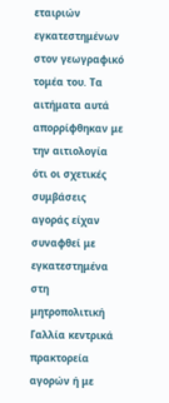εταιριών εγκατεστημένων στον γεωγραφικό τομέα του. Τα αιτήματα αυτά απορρίφθηκαν με την αιτιολογία ότι οι σχετικές συμβάσεις αγοράς είχαν συναφθεί με εγκατεστημένα στη μητροπολιτική Γαλλία κεντρικά πρακτορεία αγορών ή με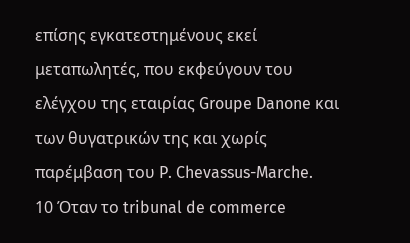επίσης εγκατεστημένους εκεί μεταπωλητές, που εκφεύγουν του ελέγχου της εταιρίας Groupe Danone και των θυγατρικών της και χωρίς παρέμβαση του P. Chevassus-Marche.
10 Όταν το tribunal de commerce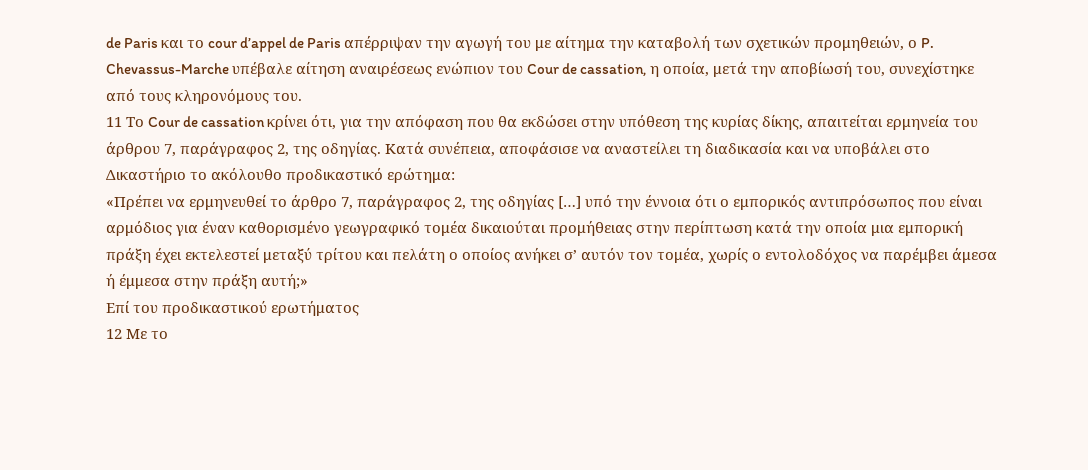de Paris και το cour d’appel de Paris απέρριψαν την αγωγή του με αίτημα την καταβολή των σχετικών προμηθειών, ο P. Chevassus-Marche υπέβαλε αίτηση αναιρέσεως ενώπιον του Cour de cassation, η οποία, μετά την αποβίωσή του, συνεχίστηκε από τους κληρονόμους του.
11 Το Cour de cassation κρίνει ότι, για την απόφαση που θα εκδώσει στην υπόθεση της κυρίας δίκης, απαιτείται ερμηνεία του άρθρου 7, παράγραφος 2, της οδηγίας. Κατά συνέπεια, αποφάσισε να αναστείλει τη διαδικασία και να υποβάλει στο Δικαστήριο το ακόλουθο προδικαστικό ερώτημα:
«Πρέπει να ερμηνευθεί το άρθρο 7, παράγραφος 2, της οδηγίας […] υπό την έννοια ότι ο εμπορικός αντιπρόσωπος που είναι αρμόδιος για έναν καθορισμένο γεωγραφικό τομέα δικαιούται προμήθειας στην περίπτωση κατά την οποία μια εμπορική πράξη έχει εκτελεστεί μεταξύ τρίτου και πελάτη ο οποίος ανήκει σ’ αυτόν τον τομέα, χωρίς ο εντολοδόχος να παρέμβει άμεσα ή έμμεσα στην πράξη αυτή;»
Επί του προδικαστικού ερωτήματος
12 Με το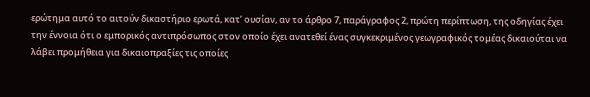ερώτημα αυτό το αιτούν δικαστήριο ερωτά, κατ’ ουσίαν, αν το άρθρο 7, παράγραφος 2, πρώτη περίπτωση, της οδηγίας έχει την έννοια ότι ο εμπορικός αντιπρόσωπος στον οποίο έχει ανατεθεί ένας συγκεκριμένος γεωγραφικός τομέας δικαιούται να λάβει προμήθεια για δικαιοπραξίες τις οποίες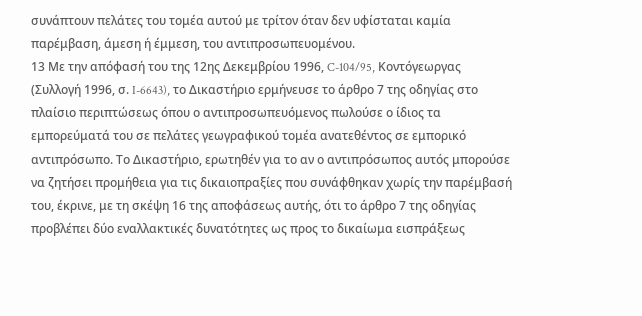συνάπτουν πελάτες του τομέα αυτού με τρίτον όταν δεν υφίσταται καμία παρέμβαση, άμεση ή έμμεση, του αντιπροσωπευομένου.
13 Με την απόφασή του της 12ης Δεκεμβρίου 1996, C-104/95, Κοντόγεωργας (Συλλογή 1996, σ. I-6643), το Δικαστήριο ερμήνευσε το άρθρο 7 της οδηγίας στο πλαίσιο περιπτώσεως όπου ο αντιπροσωπευόμενος πωλούσε ο ίδιος τα εμπορεύματά του σε πελάτες γεωγραφικού τομέα ανατεθέντος σε εμπορικό αντιπρόσωπο. Το Δικαστήριο, ερωτηθέν για το αν ο αντιπρόσωπος αυτός μπορούσε να ζητήσει προμήθεια για τις δικαιοπραξίες που συνάφθηκαν χωρίς την παρέμβασή του, έκρινε, με τη σκέψη 16 της αποφάσεως αυτής, ότι το άρθρο 7 της οδηγίας προβλέπει δύο εναλλακτικές δυνατότητες ως προς το δικαίωμα εισπράξεως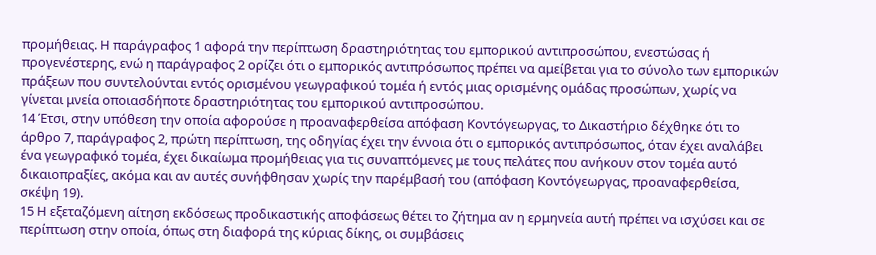προμήθειας. Η παράγραφος 1 αφορά την περίπτωση δραστηριότητας του εμπορικού αντιπροσώπου, ενεστώσας ή προγενέστερης, ενώ η παράγραφος 2 ορίζει ότι ο εμπορικός αντιπρόσωπος πρέπει να αμείβεται για το σύνολο των εμπορικών πράξεων που συντελούνται εντός ορισμένου γεωγραφικού τομέα ή εντός μιας ορισμένης ομάδας προσώπων, χωρίς να γίνεται μνεία οποιασδήποτε δραστηριότητας του εμπορικού αντιπροσώπου.
14 Έτσι, στην υπόθεση την οποία αφορούσε η προαναφερθείσα απόφαση Κοντόγεωργας, το Δικαστήριο δέχθηκε ότι το άρθρο 7, παράγραφος 2, πρώτη περίπτωση, της οδηγίας έχει την έννοια ότι ο εμπορικός αντιπρόσωπος, όταν έχει αναλάβει ένα γεωγραφικό τομέα, έχει δικαίωμα προμήθειας για τις συναπτόμενες με τους πελάτες που ανήκουν στον τομέα αυτό δικαιοπραξίες, ακόμα και αν αυτές συνήφθησαν χωρίς την παρέμβασή του (απόφαση Κοντόγεωργας, προαναφερθείσα, σκέψη 19).
15 Η εξεταζόμενη αίτηση εκδόσεως προδικαστικής αποφάσεως θέτει το ζήτημα αν η ερμηνεία αυτή πρέπει να ισχύσει και σε περίπτωση στην οποία, όπως στη διαφορά της κύριας δίκης, οι συμβάσεις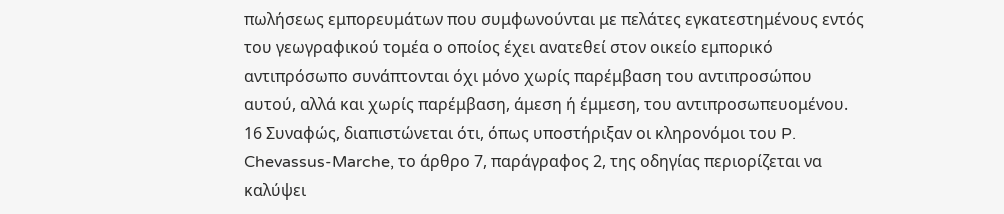πωλήσεως εμπορευμάτων που συμφωνούνται με πελάτες εγκατεστημένους εντός του γεωγραφικού τομέα ο οποίος έχει ανατεθεί στον οικείο εμπορικό αντιπρόσωπο συνάπτονται όχι μόνο χωρίς παρέμβαση του αντιπροσώπου αυτού, αλλά και χωρίς παρέμβαση, άμεση ή έμμεση, του αντιπροσωπευομένου.
16 Συναφώς, διαπιστώνεται ότι, όπως υποστήριξαν οι κληρονόμοι του P. Chevassus-Marche, το άρθρο 7, παράγραφος 2, της οδηγίας περιορίζεται να καλύψει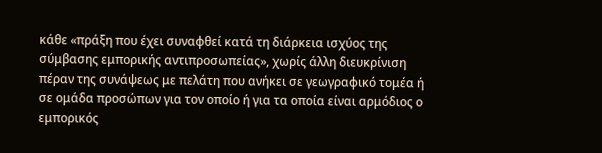κάθε «πράξη που έχει συναφθεί κατά τη διάρκεια ισχύος της σύμβασης εμπορικής αντιπροσωπείας», χωρίς άλλη διευκρίνιση πέραν της συνάψεως με πελάτη που ανήκει σε γεωγραφικό τομέα ή σε ομάδα προσώπων για τον οποίο ή για τα οποία είναι αρμόδιος ο εμπορικός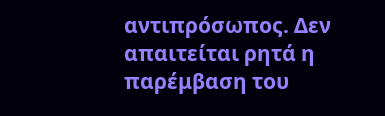αντιπρόσωπος. Δεν απαιτείται ρητά η παρέμβαση του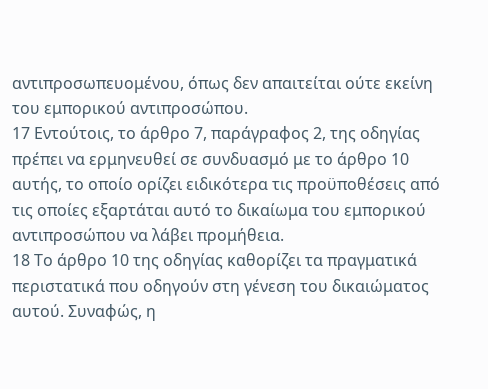αντιπροσωπευομένου, όπως δεν απαιτείται ούτε εκείνη του εμπορικού αντιπροσώπου.
17 Εντούτοις, το άρθρο 7, παράγραφος 2, της οδηγίας πρέπει να ερμηνευθεί σε συνδυασμό με το άρθρο 10 αυτής, το οποίο ορίζει ειδικότερα τις προϋποθέσεις από τις οποίες εξαρτάται αυτό το δικαίωμα του εμπορικού αντιπροσώπου να λάβει προμήθεια.
18 Το άρθρο 10 της οδηγίας καθορίζει τα πραγματικά περιστατικά που οδηγούν στη γένεση του δικαιώματος αυτού. Συναφώς, η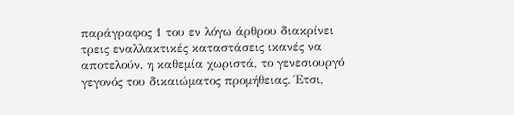παράγραφος 1 του εν λόγω άρθρου διακρίνει τρεις εναλλακτικές καταστάσεις ικανές να αποτελούν, η καθεμία χωριστά, το γενεσιουργό γεγονός του δικαιώματος προμήθειας. Έτσι,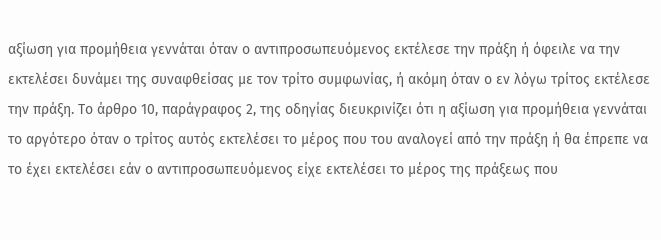αξίωση για προμήθεια γεννάται όταν ο αντιπροσωπευόμενος εκτέλεσε την πράξη ή όφειλε να την εκτελέσει δυνάμει της συναφθείσας με τον τρίτο συμφωνίας, ή ακόμη όταν ο εν λόγω τρίτος εκτέλεσε την πράξη. Το άρθρο 10, παράγραφος 2, της οδηγίας διευκρινίζει ότι η αξίωση για προμήθεια γεννάται το αργότερο όταν ο τρίτος αυτός εκτελέσει το μέρος που του αναλογεί από την πράξη ή θα έπρεπε να το έχει εκτελέσει εάν ο αντιπροσωπευόμενος είχε εκτελέσει το μέρος της πράξεως που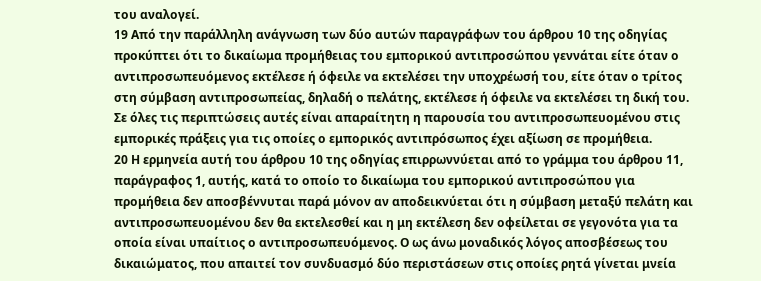του αναλογεί.
19 Από την παράλληλη ανάγνωση των δύο αυτών παραγράφων του άρθρου 10 της οδηγίας προκύπτει ότι το δικαίωμα προμήθειας του εμπορικού αντιπροσώπου γεννάται είτε όταν ο αντιπροσωπευόμενος εκτέλεσε ή όφειλε να εκτελέσει την υποχρέωσή του, είτε όταν ο τρίτος στη σύμβαση αντιπροσωπείας, δηλαδή ο πελάτης, εκτέλεσε ή όφειλε να εκτελέσει τη δική του. Σε όλες τις περιπτώσεις αυτές είναι απαραίτητη η παρουσία του αντιπροσωπευομένου στις εμπορικές πράξεις για τις οποίες ο εμπορικός αντιπρόσωπος έχει αξίωση σε προμήθεια.
20 Η ερμηνεία αυτή του άρθρου 10 της οδηγίας επιρρωννύεται από το γράμμα του άρθρου 11, παράγραφος 1, αυτής, κατά το οποίο το δικαίωμα του εμπορικού αντιπροσώπου για προμήθεια δεν αποσβέννυται παρά μόνον αν αποδεικνύεται ότι η σύμβαση μεταξύ πελάτη και αντιπροσωπευομένου δεν θα εκτελεσθεί και η μη εκτέλεση δεν οφείλεται σε γεγονότα για τα οποία είναι υπαίτιος ο αντιπροσωπευόμενος. Ο ως άνω μοναδικός λόγος αποσβέσεως του δικαιώματος, που απαιτεί τον συνδυασμό δύο περιστάσεων στις οποίες ρητά γίνεται μνεία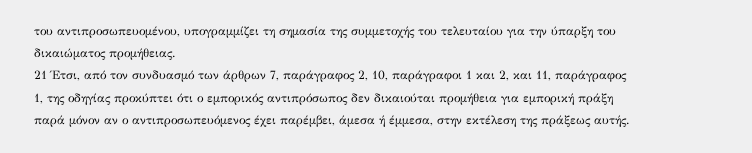του αντιπροσωπευομένου, υπογραμμίζει τη σημασία της συμμετοχής του τελευταίου για την ύπαρξη του δικαιώματος προμήθειας.
21 Έτσι, από τον συνδυασμό των άρθρων 7, παράγραφος 2, 10, παράγραφοι 1 και 2, και 11, παράγραφος 1, της οδηγίας προκύπτει ότι ο εμπορικός αντιπρόσωπος δεν δικαιούται προμήθεια για εμπορική πράξη παρά μόνον αν ο αντιπροσωπευόμενος έχει παρέμβει, άμεσα ή έμμεσα, στην εκτέλεση της πράξεως αυτής.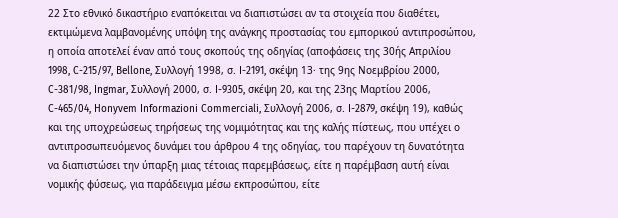22 Στο εθνικό δικαστήριο εναπόκειται να διαπιστώσει αν τα στοιχεία που διαθέτει, εκτιμώμενα λαμβανομένης υπόψη της ανάγκης προστασίας του εμπορικού αντιπροσώπου, η οποία αποτελεί έναν από τους σκοπούς της οδηγίας (αποφάσεις της 30ής Απριλίου 1998, C-215/97, Bellone, Συλλογή 1998, σ. I-2191, σκέψη 13· της 9ης Νοεμβρίου 2000, C-381/98, Ingmar, Συλλογή 2000, σ. I-9305, σκέψη 20, και της 23ης Μαρτίου 2006, C-465/04, Honyvem Informazioni Commerciali, Συλλογή 2006, σ. I-2879, σκέψη 19), καθώς και της υποχρεώσεως τηρήσεως της νομιμότητας και της καλής πίστεως, που υπέχει ο αντιπροσωπευόμενος δυνάμει του άρθρου 4 της οδηγίας, του παρέχουν τη δυνατότητα να διαπιστώσει την ύπαρξη μιας τέτοιας παρεμβάσεως, είτε η παρέμβαση αυτή είναι νομικής φύσεως, για παράδειγμα μέσω εκπροσώπου, είτε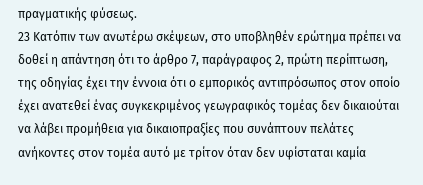πραγματικής φύσεως.
23 Κατόπιν των ανωτέρω σκέψεων, στο υποβληθέν ερώτημα πρέπει να δοθεί η απάντηση ότι το άρθρο 7, παράγραφος 2, πρώτη περίπτωση, της οδηγίας έχει την έννοια ότι ο εμπορικός αντιπρόσωπος στον οποίο έχει ανατεθεί ένας συγκεκριμένος γεωγραφικός τομέας δεν δικαιούται να λάβει προμήθεια για δικαιοπραξίες που συνάπτουν πελάτες ανήκοντες στον τομέα αυτό με τρίτον όταν δεν υφίσταται καμία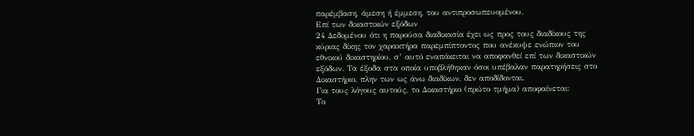παρέμβαση, άμεση ή έμμεση, του αντιπροσωπευομένου.
Επί των δικαστικών εξόδων
24 Δεδομένου ότι η παρούσα διαδικασία έχει ως προς τους διαδίκους της κύριας δίκης τον χαρακτήρα παρεμπίπτοντος που ανέκυψε ενώπιον του εθνικού δικαστηρίου, σ’ αυτό εναπόκειται να αποφανθεί επί των δικαστικών εξόδων. Τα έξοδα στα οποία υποβλήθηκαν όσοι υπέβαλαν παρατηρήσεις στο Δικαστήριο, πλην των ως άνω διαδίκων, δεν αποδίδονται.
Για τους λόγους αυτούς, το Δικαστήριο (πρώτο τμήμα) αποφαίνεται:
Το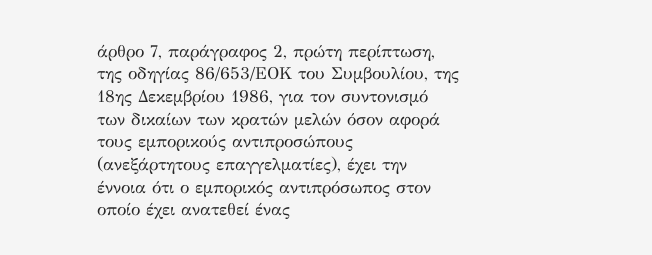άρθρο 7, παράγραφος 2, πρώτη περίπτωση, της οδηγίας 86/653/ΕΟΚ του Συμβουλίου, της 18ης Δεκεμβρίου 1986, για τον συντονισμό των δικαίων των κρατών μελών όσον αφορά τους εμπορικούς αντιπροσώπους (ανεξάρτητους επαγγελματίες), έχει την έννοια ότι ο εμπορικός αντιπρόσωπος στον οποίο έχει ανατεθεί ένας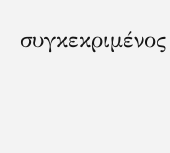συγκεκριμένος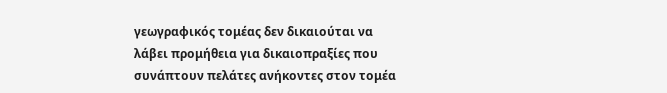γεωγραφικός τομέας δεν δικαιούται να λάβει προμήθεια για δικαιοπραξίες που συνάπτουν πελάτες ανήκοντες στον τομέα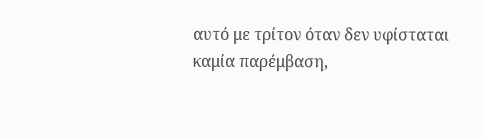αυτό με τρίτον όταν δεν υφίσταται καμία παρέμβαση,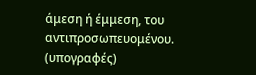άμεση ή έμμεση, του αντιπροσωπευομένου.
(υπογραφές)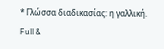* Γλώσσα διαδικασίας: η γαλλική.
Full &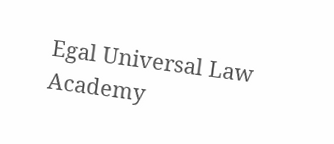Egal Universal Law Academy